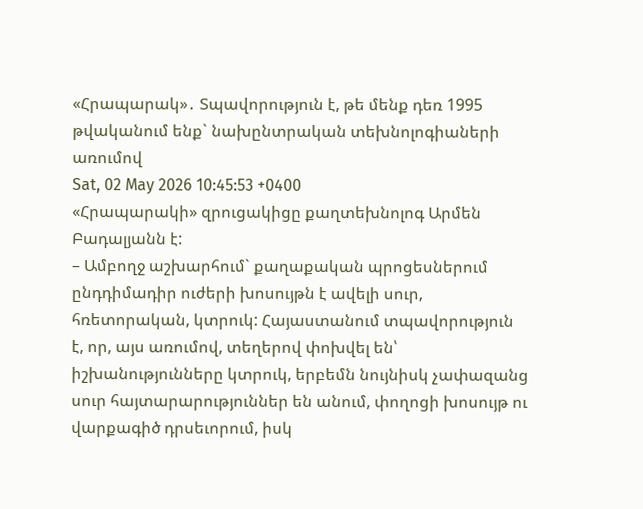«Հրապարակ»․ Տպավորություն է, թե մենք դեռ 1995 թվականում ենք` նախընտրական տեխնոլոգիաների առումով
Sat, 02 May 2026 10:45:53 +0400
«Հրապարակի» զրուցակիցը քաղտեխնոլոգ Արմեն Բադալյանն է:
– Ամբողջ աշխարհում` քաղաքական պրոցեսներում ընդդիմադիր ուժերի խոսույթն է ավելի սուր, հռետորական, կտրուկ: Հայաստանում տպավորություն է, որ, այս առումով, տեղերով փոխվել են՝ իշխանությունները կտրուկ, երբեմն նույնիսկ չափազանց սուր հայտարարություններ են անում, փողոցի խոսույթ ու վարքագիծ դրսեւորում, իսկ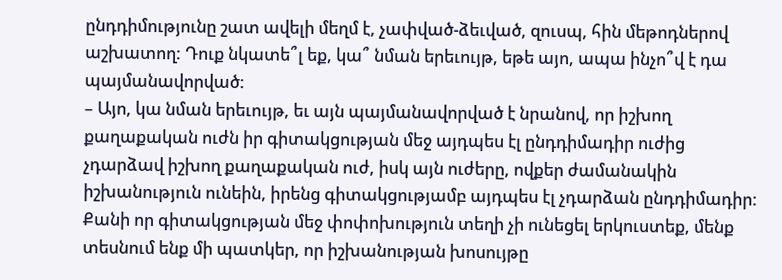ընդդիմությունը շատ ավելի մեղմ է, չափված-ձեւված, զուսպ, հին մեթոդներով աշխատող: Դուք նկատե՞լ եք, կա՞ նման երեւույթ, եթե այո, ապա ինչո՞վ է դա պայմանավորված:
– Այո, կա նման երեւույթ, եւ այն պայմանավորված է նրանով, որ իշխող քաղաքական ուժն իր գիտակցության մեջ այդպես էլ ընդդիմադիր ուժից չդարձավ իշխող քաղաքական ուժ, իսկ այն ուժերը, ովքեր ժամանակին իշխանություն ունեին, իրենց գիտակցությամբ այդպես էլ չդարձան ընդդիմադիր: Քանի որ գիտակցության մեջ փոփոխություն տեղի չի ունեցել երկուստեք, մենք տեսնում ենք մի պատկեր, որ իշխանության խոսույթը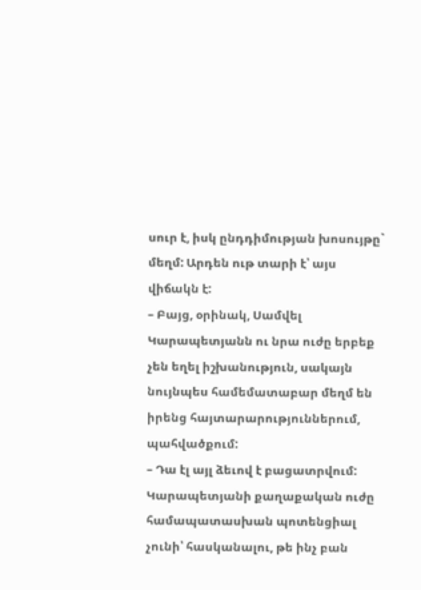սուր է, իսկ ընդդիմության խոսույթը` մեղմ: Արդեն ութ տարի է՝ այս վիճակն է:
– Բայց, օրինակ, Սամվել Կարապետյանն ու նրա ուժը երբեք չեն եղել իշխանություն, սակայն նույնպես համեմատաբար մեղմ են իրենց հայտարարություններում, պահվածքում:
– Դա էլ այլ ձեւով է բացատրվում: Կարապետյանի քաղաքական ուժը համապատասխան պոտենցիալ չունի՝ հասկանալու, թե ինչ բան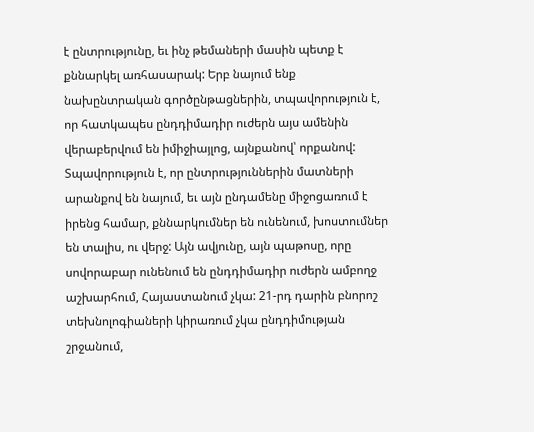է ընտրությունը, եւ ինչ թեմաների մասին պետք է քննարկել առհասարակ: Երբ նայում ենք նախընտրական գործընթացներին, տպավորություն է, որ հատկապես ընդդիմադիր ուժերն այս ամենին վերաբերվում են իմիջիայլոց, այնքանով՝ որքանով: Տպավորություն է, որ ընտրություններին մատների արանքով են նայում, եւ այն ընդամենը միջոցառում է իրենց համար, քննարկումներ են ունենում, խոստումներ են տալիս, ու վերջ: Այն ավյունը, այն պաթոսը, որը սովորաբար ունենում են ընդդիմադիր ուժերն ամբողջ աշխարհում, Հայաստանում չկա: 21-րդ դարին բնորոշ տեխնոլոգիաների կիրառում չկա ընդդիմության շրջանում,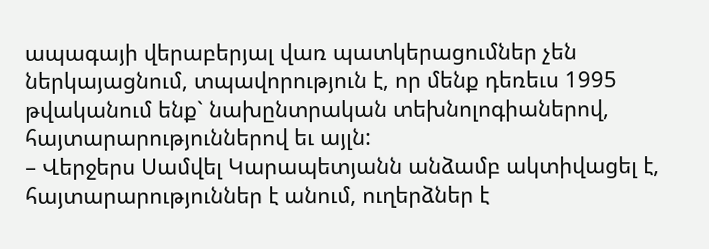ապագայի վերաբերյալ վառ պատկերացումներ չեն ներկայացնում, տպավորություն է, որ մենք դեռեւս 1995 թվականում ենք` նախընտրական տեխնոլոգիաներով, հայտարարություններով եւ այլն:
– Վերջերս Սամվել Կարապետյանն անձամբ ակտիվացել է, հայտարարություններ է անում, ուղերձներ է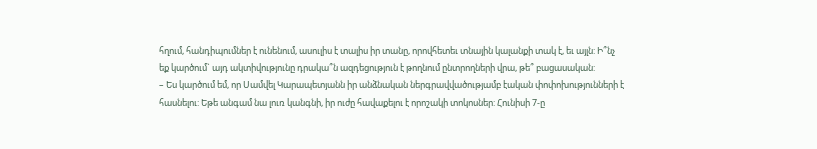հղում, հանդիպումներ է ունենում, ասուլիս է տալիս իր տանը, որովհետեւ տնային կալանքի տակ է, եւ այլն: Ի՞նչ եք կարծում` այդ ակտիվությունը դրակա՞ն ազդեցություն է թողնում ընտրողների վրա, թե՞ բացասական:
– Ես կարծում եմ, որ Սամվել Կարապետյանն իր անձնական ներգրավվածությամբ էական փոփոխությունների է հասնելու: Եթե անգամ նա լուռ կանգնի, իր ուժը հավաքելու է որոշակի տոկոսներ: Հունիսի 7-ը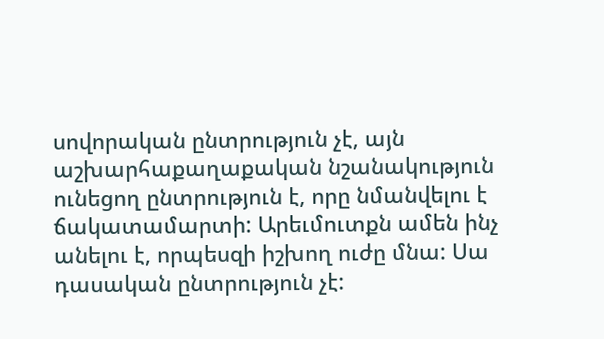սովորական ընտրություն չէ, այն աշխարհաքաղաքական նշանակություն ունեցող ընտրություն է, որը նմանվելու է ճակատամարտի: Արեւմուտքն ամեն ինչ անելու է, որպեսզի իշխող ուժը մնա: Սա դասական ընտրություն չէ: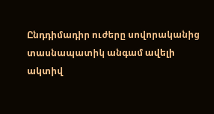Ընդդիմադիր ուժերը սովորականից տասնապատիկ անգամ ավելի ակտիվ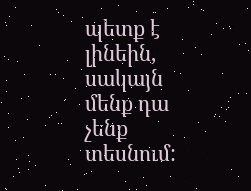պետք է լինեին, սակայն մենք դա չենք տեսնում: